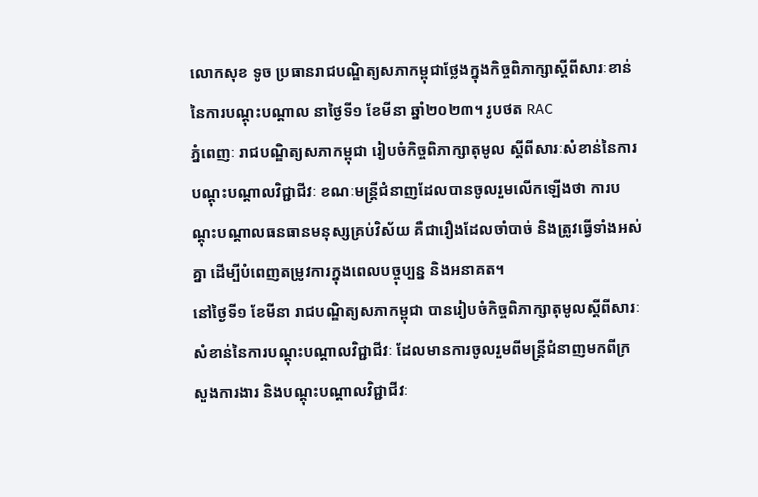លោកសុខ ទូច ប្រធានរាជបណ្ឌិត្យសភាកម្ពុជាថ្លែងក្នុងកិច្ចពិភាក្សាស្តីពីសារៈខាន់នៃការបណ្តុះបណ្តាល នាថ្ងៃទី១ ខែមីនា ឆ្នាំ២០២៣។ រូបថត RAC
ភ្នំពេញៈ រាជបណ្ឌិត្យសភាកម្ពុជា រៀបចំកិច្ចពិភាក្សាតុមូល ស្ដីពីសារៈសំខាន់នៃការបណ្ដុះបណ្ដាលវិជ្ជាជីវៈ ខណៈមន្ត្រីជំនាញដែលបានចូលរួមលើកឡើងថា ការបណ្តុះបណ្តាលធនធានមនុស្សគ្រប់វិស័យ គឺជារឿងដែលចាំបាច់ និងត្រូវធ្វើទាំងអស់គ្នា ដើម្បីបំពេញតម្រូវការក្នុងពេលបច្ចុប្បន្ន និងអនាគត។
នៅថ្ងៃទី១ ខែមីនា រាជបណ្ឌិត្យសភាកម្ពុជា បានរៀបចំកិច្ចពិភាក្សាតុមូលស្ដីពីសារៈសំខាន់នៃការបណ្ដុះបណ្ដាលវិជ្ជាជីវៈ ដែលមានការចូលរួមពីមន្ត្រីជំនាញមកពីក្រសួងការងារ និងបណ្តុះបណ្តាលវិជ្ជាជីវៈ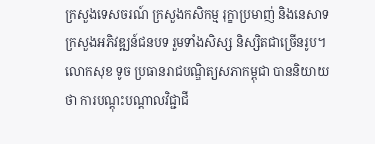ក្រសួងទេសចរណ៍ ក្រសួងកសិកម្ម រុក្ខាប្រមាញ់ និងនេសាទ ក្រសួងអភិវឌ្ឍន៍ជនបទ រួមទាំងសិស្ស និស្សិតជាច្រើនរូប។
លោកសុខ ទូច ប្រធានរាជបណ្ឌិត្យសភាកម្ពុជា បាននិយាយថា ការបណ្តុះបណ្តាលវិជ្ជាជី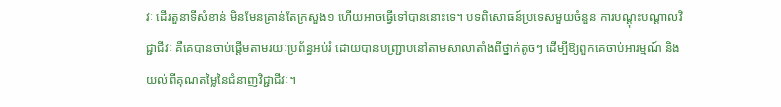វៈ ដើរតួនាទីសំខាន់ មិនមែនគ្រាន់តែក្រសួង១ ហើយអាចធ្វើទៅបាននោះទេ។ បទពិសោធន៍ប្រទេសមួយចំនួន ការបណ្តុះបណ្តាលវិជ្ជាជីវៈ គឺគេបានចាប់ផ្តើមតាមរយៈប្រព័ន្ធអប់រំ ដោយបានបញ្រ្ជាបនៅតាមសាលាតាំងពីថ្នាក់តូចៗ ដើម្បីឱ្យពួកគេចាប់អារម្មណ៍ និងយល់ពីគុណតម្លៃនៃជំនាញវិជ្ជាជីវៈ។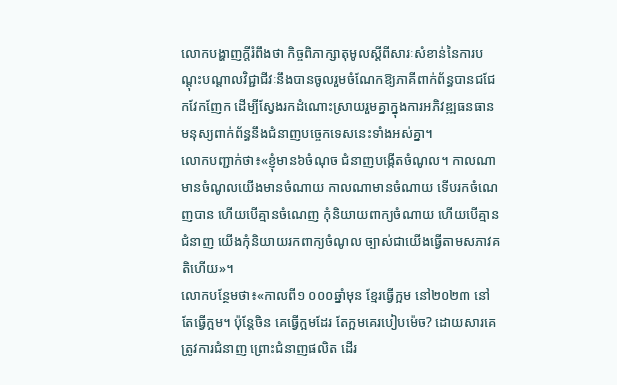លោកបង្ហាញក្តីរំពឹងថា កិច្ចពិភាក្សាតុមូលស្ដីពីសារៈសំខាន់នៃការបណ្ដុះបណ្ដាលវិជ្ជាជីវៈនឹងបានចូលរួមចំណែកឱ្យភាគីពាក់ព័ន្ធបានជជែកវែកញែក ដើម្បីស្វែងរកដំណោះស្រាយរួមគ្នាក្នុងការអភិវឌ្ឍធនធានមនុស្យពាក់ព័ន្ធនឹងជំនាញបច្ចេកទេសនេះទាំងអស់គ្នា។
លោកបញ្ជាក់ថា៖«ខ្ញុំមាន៦ចំណុច ជំនាញបង្កើតចំណូល។ កាលណាមានចំណូលយើងមានចំណាយ កាលណាមានចំណាយ ទើបរកចំណេញបាន ហើយបើគ្មានចំណេញ កុំនិយាយពាក្យចំណាយ ហើយបើគ្មានជំនាញ យើងកុំនិយាយរកពាក្យចំណូល ច្បាស់ជាយើងធ្វើតាមសភាវគតិហើយ»។
លោកបន្ថែមថា៖«កាលពី១ ០០០ឆ្នាំមុន ខ្មែរធ្វើក្អម នៅ២០២៣ នៅតែធ្វើក្អម។ ប៉ុន្តែចិន គេធ្វើក្អមដែរ តែក្អមគេរបៀបម៉េច? ដោយសារគេត្រូវការជំនាញ ព្រោះជំនាញផលិត ដើរ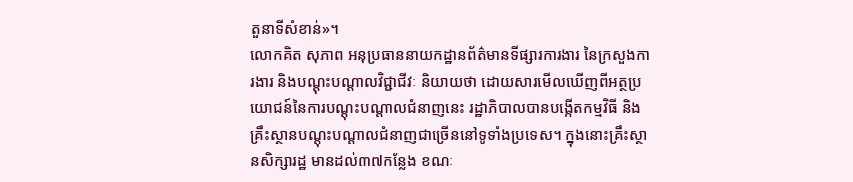តួនាទីសំខាន់»។
លោកគិត សុភាព អនុប្រធាននាយកដ្ឋានព័ត៌មានទីផ្សារការងារ នៃក្រសួងការងារ និងបណ្តុះបណ្តាលវិជ្ជាជីវៈ និយាយថា ដោយសារមើលឃើញពីអត្ថប្រយោជន៍នៃការបណ្តុះបណ្តាលជំនាញនេះ រដ្ឋាភិបាលបានបង្កើតកម្មវិធី និងគ្រឹះស្ថានបណ្តុះបណ្តាលជំនាញជាច្រើននៅទូទាំងប្រទេស។ ក្នុងនោះគ្រឹះស្ថានសិក្សារដ្ឋ មានដល់៣៧កន្លែង ខណៈ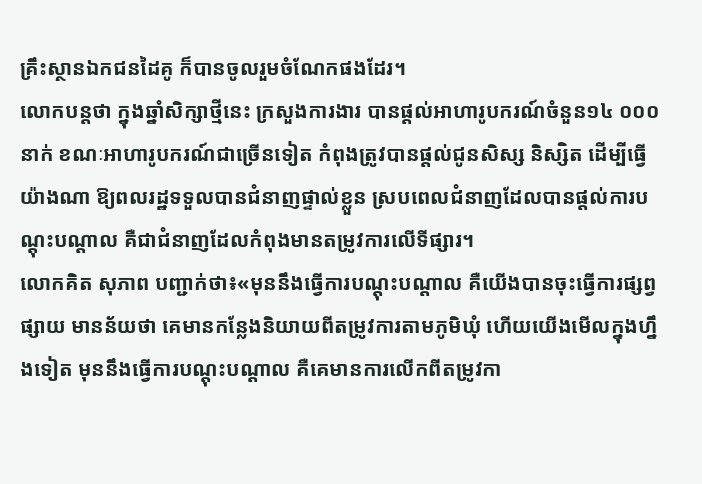គ្រឹះស្ថានឯកជនដៃគូ ក៏បានចូលរួមចំណែកផងដែរ។
លោកបន្តថា ក្នុងឆ្នាំសិក្សាថ្មីនេះ ក្រសួងការងារ បានផ្តល់អាហារូបករណ៍ចំនួន១៤ ០០០នាក់ ខណៈអាហារូបករណ៍ជាច្រើនទៀត កំពុងត្រូវបានផ្តល់ជូនសិស្ស និស្សិត ដើម្បីធ្វើយ៉ាងណា ឱ្យពលរដ្ឋទទួលបានជំនាញផ្ទាល់ខ្លួន ស្របពេលជំនាញដែលបានផ្តល់ការបណ្តុះបណ្តាល គឺជាជំនាញដែលកំពុងមានតម្រូវការលើទីផ្សារ។
លោកគិត សុភាព បញ្ជាក់ថា៖«មុននឹងធ្វើការបណ្តុះបណ្តាល គឺយើងបានចុះធ្វើការផ្សព្វផ្សាយ មានន័យថា គេមានកន្លែងនិយាយពីតម្រូវការតាមភូមិឃុំ ហើយយើងមើលក្នុងហ្នឹងទៀត មុននឹងធ្វើការបណ្តុះបណ្តាល គឺគេមានការលើកពីតម្រូវកា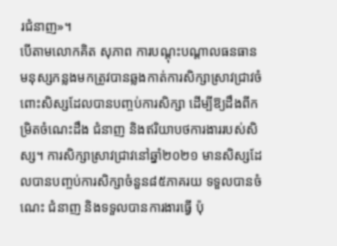រជំនាញ»។
បើតាមលោកគិត សុភាព ការបណ្តុះបណ្តាលធនធានមនុស្សកន្លងមកត្រូវបានឆ្លងកាត់ការសិក្សាស្រាវជ្រាវចំពោះសិស្សដែលបានបញ្ចប់ការសិក្សា ដើម្បីឱ្យដឹងពីកម្រិតចំណេះដឹង ជំនាញ និងឥរិយាបថការងាររបស់សិស្ស។ ការសិក្សាស្រាវជ្រាវនៅឆ្នាំ២០២១ មានសិស្សដែលបានបញ្ចប់ការសិក្សាចំនួន៨៥ភាគរយ ទទួលបានចំណេះ ជំនាញ និងទទួលបានការងារធ្វើ ប៉ុ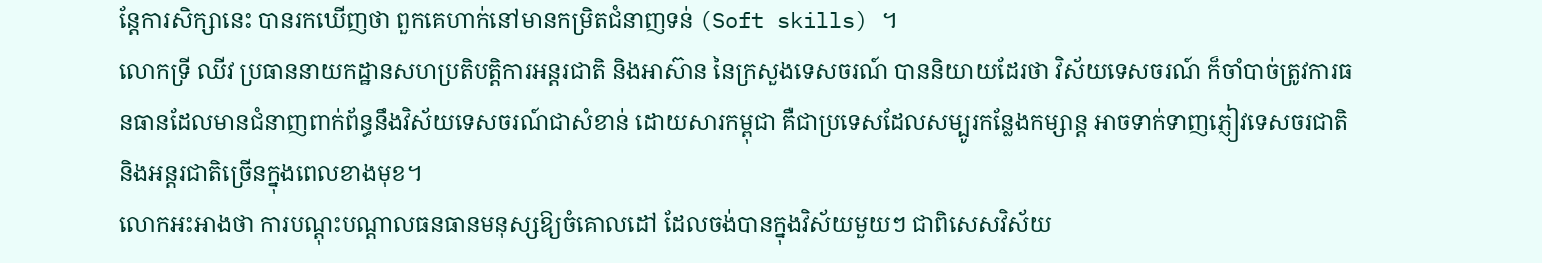ន្តែការសិក្សានេះ បានរកឃើញថា ពួកគេហាក់នៅមានកម្រិតជំនាញទន់ (Soft skills) ។
លោកទ្រី ឈីវ ប្រធាននាយកដ្ឋានសហប្រតិបត្តិការអន្តរជាតិ និងអាស៊ាន នៃក្រសួងទេសចរណ៍ បាននិយាយដែរថា វិស័យទេសចរណ៍ ក៏ចាំបាច់ត្រូវការធនធានដែលមានជំនាញពាក់ព័ន្ធនឹងវិស័យទេសចរណ៍ជាសំខាន់ ដោយសារកម្ពុជា គឺជាប្រទេសដែលសម្បូរកន្លែងកម្សាន្ត អាចទាក់ទាញភ្ញៀវទេសចរជាតិ និងអន្តរជាតិច្រើនក្នុងពេលខាងមុខ។
លោកអះអាងថា ការបណ្តុះបណ្តាលធនធានមនុស្សឱ្យចំគោលដៅ ដែលចង់បានក្នុងវិស័យមួយៗ ជាពិសេសវិស័យ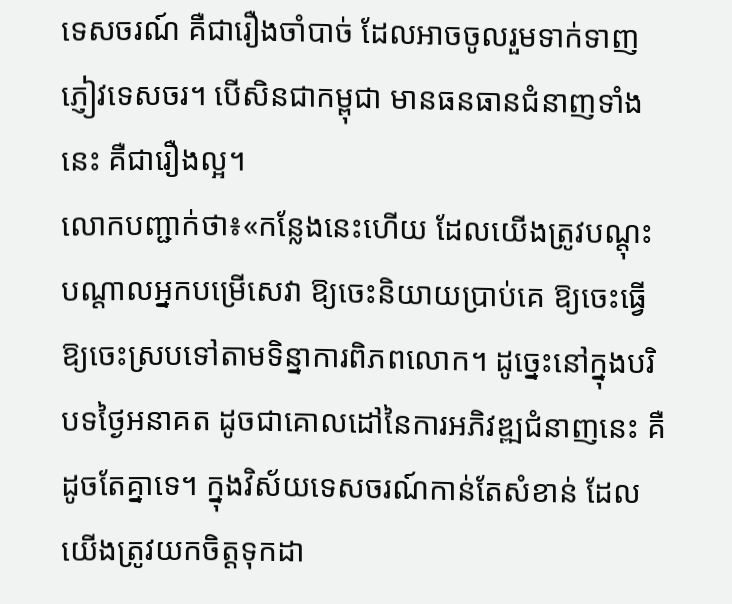ទេសចរណ៍ គឺជារឿងចាំបាច់ ដែលអាចចូលរួមទាក់ទាញភ្ញៀវទេសចរ។ បើសិនជាកម្ពុជា មានធនធានជំនាញទាំងនេះ គឺជារឿងល្អ។
លោកបញ្ជាក់ថា៖«កន្លែងនេះហើយ ដែលយើងត្រូវបណ្តុះបណ្តាលអ្នកបម្រើសេវា ឱ្យចេះនិយាយប្រាប់គេ ឱ្យចេះធ្វើ ឱ្យចេះស្របទៅតាមទិន្នាការពិភពលោក។ ដូច្នេះនៅក្នុងបរិបទថ្ងៃអនាគត ដូចជាគោលដៅនៃការអភិវឌ្ឍជំនាញនេះ គឺដូចតែគ្នាទេ។ ក្នុងវិស័យទេសចរណ៍កាន់តែសំខាន់ ដែលយើងត្រូវយកចិត្តទុកដា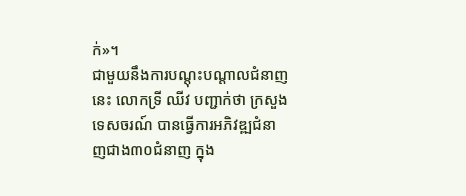ក់»។
ជាមួយនឹងការបណ្តុះបណ្តាលជំនាញនេះ លោកទ្រី ឈីវ បញ្ជាក់ថា ក្រសួងទេសចរណ៍ បានធ្វើការអភិវឌ្ឍជំនាញជាង៣០ជំនាញ ក្នុង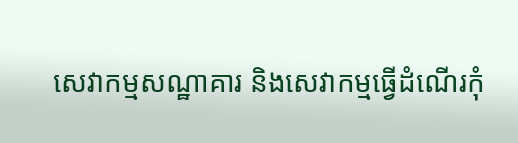សេវាកម្មសណ្ឋាគារ និងសេវាកម្មធ្វើដំណើរកុំ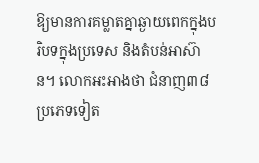ឱ្យមានការគម្លាតគ្នាឆ្ងាយពេកក្នុងបរិបទក្នុងប្រទេស និងតំបន់អាស៊ាន។ លោកអះអាងថា ជំនាញ៣៨ប្រភេទទៀត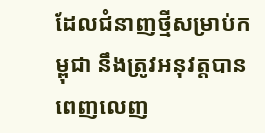ដែលជំនាញថ្មីសម្រាប់កម្ពុជា នឹងត្រូវអនុវត្តបានពេញលេញ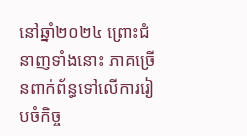នៅឆ្នាំ២០២៤ ព្រោះជំនាញទាំងនោះ ភាគច្រើនពាក់ព័ន្ធទៅលើការរៀបចំកិច្ច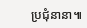ប្រជុំនានា៕